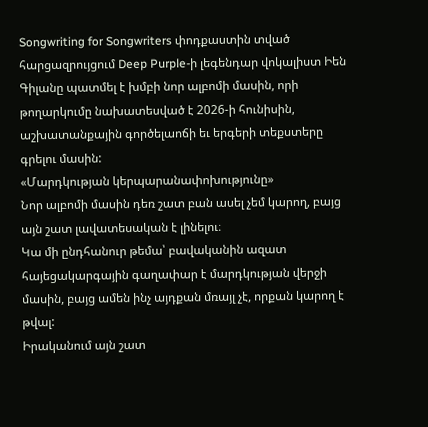Songwriting for Songwriters փոդքաստին տված հարցազրույցում Deep Purple-ի լեգենդար վոկալիստ Իեն Գիլանը պատմել է խմբի նոր ալբոմի մասին, որի թողարկումը նախատեսված է 2026-ի հունիսին, աշխատանքային գործելաոճի եւ երգերի տեքստերը գրելու մասին:
«Մարդկության կերպարանափոխությունը»
Նոր ալբոմի մասին դեռ շատ բան ասել չեմ կարող, բայց այն շատ լավատեսական է լինելու։
Կա մի ընդհանուր թեմա՝ բավականին ազատ հայեցակարգային գաղափար է մարդկության վերջի մասին, բայց ամեն ինչ այդքան մռայլ չէ, որքան կարող է թվալ:
Իրականում այն շատ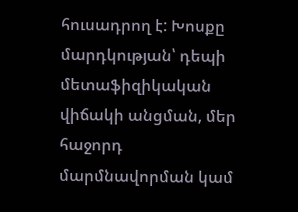հուսադրող է: Խոսքը մարդկության՝ դեպի մետաֆիզիկական վիճակի անցման, մեր հաջորդ մարմնավորման կամ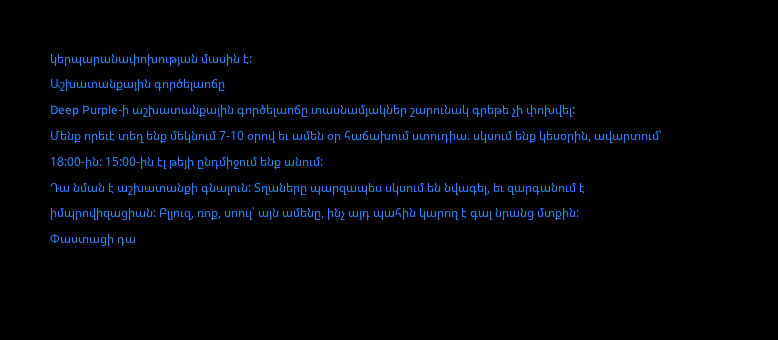կերպարանափոխության մասին է:
Աշխատանքային գործելաոճը
Deep Purple-ի աշխատանքային գործելաոճը տասնամյակներ շարունակ գրեթե չի փոխվել:
Մենք որեւէ տեղ ենք մեկնում 7-10 օրով եւ ամեն օր հաճախում ստուդիա. սկսում ենք կեսօրին, ավարտում՝ 18:00-ին: 15:00-ին էլ թեյի ընդմիջում ենք անում:
Դա նման է աշխատանքի գնալուն: Տղաները պարզապես սկսում են նվագել, եւ զարգանում է իմպրովիզացիան: Բլյուզ, ռոք, սոուլ՝ այն ամենը, ինչ այդ պահին կարող է գալ նրանց մտքին:
Փաստացի դա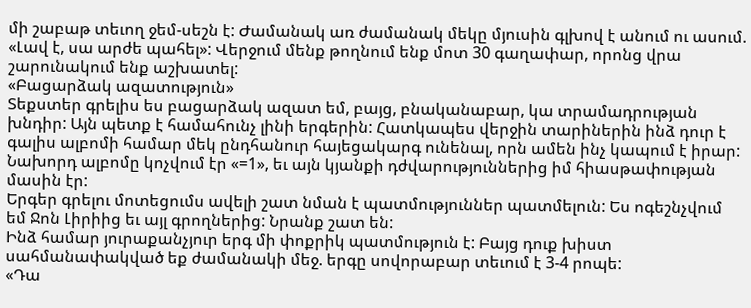մի շաբաթ տեւող ջեմ-սեշն է: Ժամանակ առ ժամանակ մեկը մյուսին գլխով է անում ու ասում. «Լավ է, սա արժե պահել»: Վերջում մենք թողնում ենք մոտ 30 գաղափար, որոնց վրա շարունակում ենք աշխատել:
«Բացարձակ ազատություն»
Տեքստեր գրելիս ես բացարձակ ազատ եմ, բայց, բնականաբար, կա տրամադրության խնդիր: Այն պետք է համահունչ լինի երգերին: Հատկապես վերջին տարիներին ինձ դուր է գալիս ալբոմի համար մեկ ընդհանուր հայեցակարգ ունենալ, որն ամեն ինչ կապում է իրար: Նախորդ ալբոմը կոչվում էր «=1», եւ այն կյանքի դժվարություններից իմ հիասթափության մասին էր:
Երգեր գրելու մոտեցումս ավելի շատ նման է պատմություններ պատմելուն: Ես ոգեշնչվում եմ Ջոն Լիրիից եւ այլ գրողներից: Նրանք շատ են:
Ինձ համար յուրաքանչյուր երգ մի փոքրիկ պատմություն է: Բայց դուք խիստ սահմանափակված եք ժամանակի մեջ. երգը սովորաբար տեւում է 3-4 րոպե:
«Դա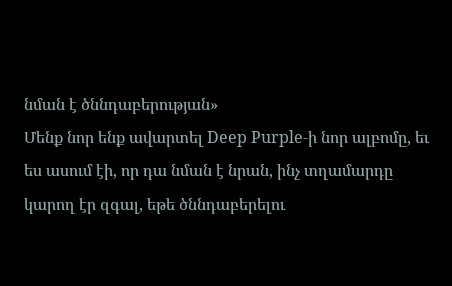նման է ծննդաբերության»
Մենք նոր ենք ավարտել Deep Purple-ի նոր ալբոմը, եւ ես ասում էի, որ դա նման է նրան, ինչ տղամարդը կարող էր զգալ, եթե ծննդաբերելու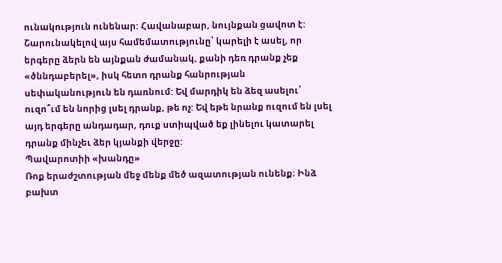ունակություն ունենար: Հավանաբար, նույնքան ցավոտ է:
Շարունակելով այս համեմատությունը՝ կարելի է ասել, որ երգերը ձերն են այնքան ժամանակ, քանի դեռ դրանք չեք «ծննդաբերել», իսկ հետո դրանք հանրության սեփականություն են դառնում: Եվ մարդիկ են ձեզ ասելու՝ ուզո՞ւմ են նորից լսել դրանք, թե ոչ: Եվ եթե նրանք ուզում են լսել այդ երգերը անդադար, դուք ստիպված եք լինելու կատարել դրանք մինչեւ ձեր կյանքի վերջը:
Պավարոտիի «խանդը»
Ռոք երաժշտության մեջ մենք մեծ ազատության ունենք։ Ինձ բախտ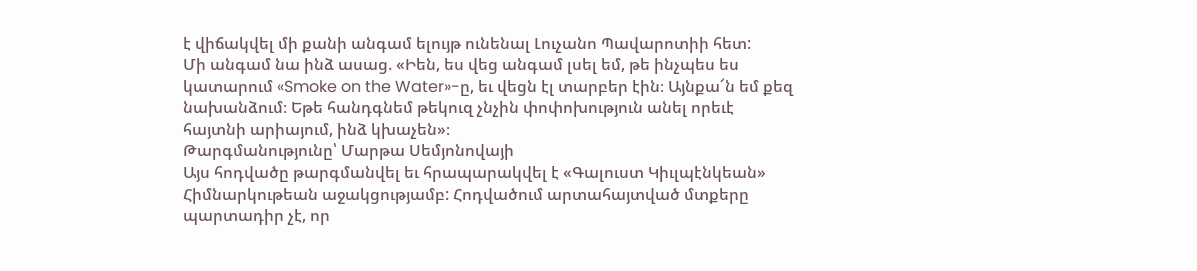է վիճակվել մի քանի անգամ ելույթ ունենալ Լուչանո Պավարոտիի հետ:
Մի անգամ նա ինձ ասաց. «Իեն, ես վեց անգամ լսել եմ, թե ինչպես ես կատարում «Smoke on the Water»-ը, եւ վեցն էլ տարբեր էին։ Այնքա՜ն եմ քեզ նախանձում։ Եթե հանդգնեմ թեկուզ չնչին փոփոխություն անել որեւէ հայտնի արիայում, ինձ կխաչեն»։
Թարգմանությունը՝ Մարթա Սեմյոնովայի
Այս հոդվածը թարգմանվել եւ հրապարակվել է «Գալուստ Կիւլպէնկեան» Հիմնարկութեան աջակցությամբ: Հոդվածում արտահայտված մտքերը պարտադիր չէ, որ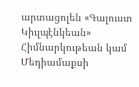արտացոլեն «Գալուստ Կիւլպէնկեան» Հիմնարկութեան կամ Մեդիամաքսի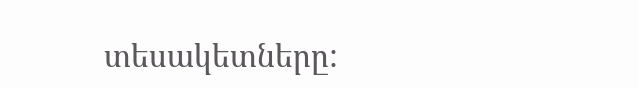տեսակետները: